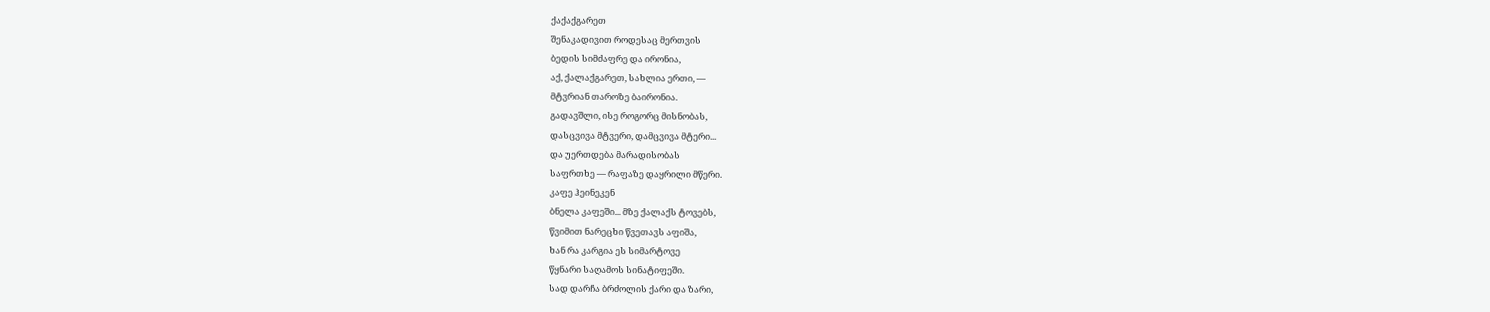ქაქაქგარეთ
შენაკადივით როდესაც მერთვის
ბედის სიმძაფრე და ირონია,
აქ, ქალაქგარეთ, სახლია ერთი, —
მტვრიან თაროზე ბაირონია.
გადავშლი, ისე როგორც მისნობას,
დასცვივა მტვერი, დამცვივა მტერი...
და უერთდება მარადისობას
საფრთხე — რაფაზე დაყრილი მწერი.
კაფე ჰეინეკენ
ბნელა კაფეში... მზე ქალაქს ტოვებს,
წვიმით ნარეცხი წვეთავს აფიშა,
ხან რა კარგია ეს სიმარტოვე
წყნარი საღამოს სინატიფეში.
სად დარჩა ბრძოლის ქარი და ზარი,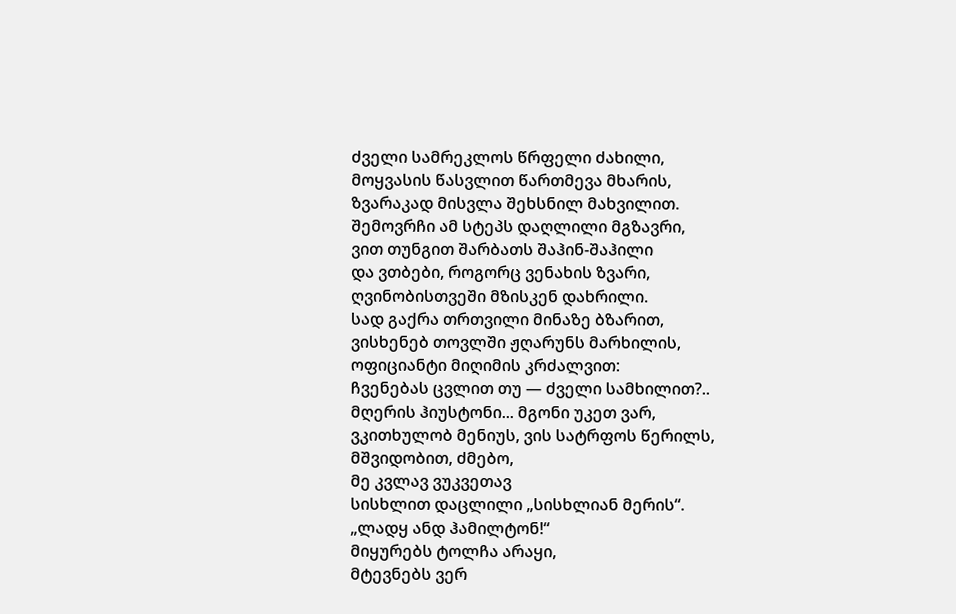ძველი სამრეკლოს წრფელი ძახილი,
მოყვასის წასვლით წართმევა მხარის,
ზვარაკად მისვლა შეხსნილ მახვილით.
შემოვრჩი ამ სტეპს დაღლილი მგზავრი,
ვით თუნგით შარბათს შაჰინ-შაჰილი
და ვთბები, როგორც ვენახის ზვარი,
ღვინობისთვეში მზისკენ დახრილი.
სად გაქრა თრთვილი მინაზე ბზარით,
ვისხენებ თოვლში ჟღარუნს მარხილის,
ოფიციანტი მიღიმის კრძალვით:
ჩვენებას ცვლით თუ — ძველი სამხილით?..
მღერის ჰიუსტონი... მგონი უკეთ ვარ,
ვკითხულობ მენიუს, ვის სატრფოს წერილს,
მშვიდობით, ძმებო,
მე კვლავ ვუკვეთავ
სისხლით დაცლილი „სისხლიან მერის“.
„ლადყ ანდ ჰამილტონ!“
მიყურებს ტოლჩა არაყი,
მტევნებს ვერ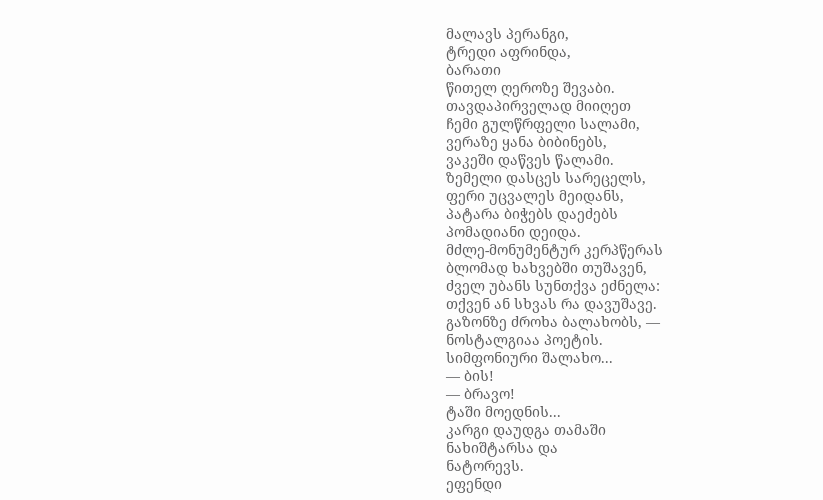მალავს პერანგი,
ტრედი აფრინდა,
ბარათი
წითელ ღეროზე შევაბი.
თავდაპირველად მიიღეთ
ჩემი გულწრფელი სალამი,
ვერაზე ყანა ბიბინებს,
ვაკეში დაწვეს წალამი.
ზემელი დასცეს სარეცელს,
ფერი უცვალეს მეიდანს,
პატარა ბიჭებს დაეძებს
პომადიანი დეიდა.
მძლე-მონუმენტურ კერპწერას
ბლომად ხახვებში თუშავენ,
ძველ უბანს სუნთქვა ეძნელა:
თქვენ ან სხვას რა დავუშავე.
გაზონზე ძროხა ბალახობს, —
ნოსტალგიაა პოეტის.
სიმფონიური შალახო...
— ბის!
— ბრავო!
ტაში მოედნის...
კარგი დაუდგა თამაში
ნახიშტარსა და
ნატორევს.
ეფენდი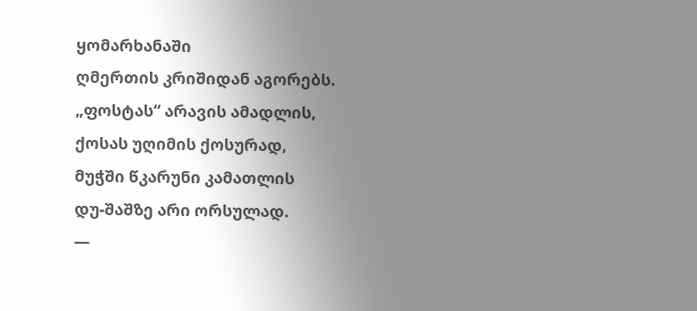ყომარხანაში
ღმერთის კრიშიდან აგორებს.
„ფოსტას“ არავის ამადლის,
ქოსას უღიმის ქოსურად,
მუჭში წკარუნი კამათლის
დუ-შაშზე არი ორსულად.
—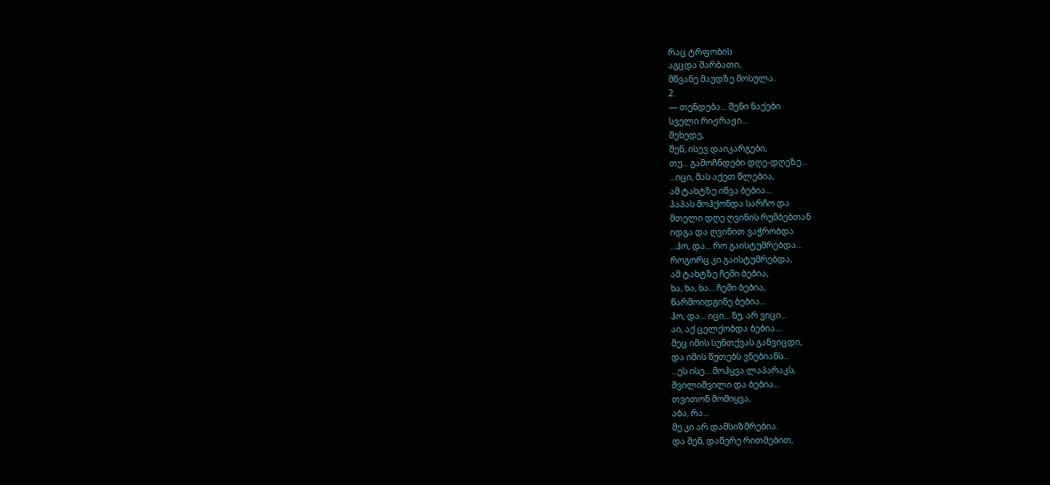რაც ტრფობის
აგცდა შარბათი,
მწვანე მაუდზე მოსულა.
2.
— თენდება... შენი ნაქები
სველი რიჟრაჟი...
შეხედე,
შენ, ისევ დაიკარგები,
თუ... გამოჩნდები დღე-დღეზე...
...იცი, მას აქეთ წლებია,
ამ ტახტზე იწვა ბებია...
პაპას მოჰქონდა სარჩო და
მთელი დღე ღვინის რუმბებთან
იდგა და ღვინით ვაჭრობდა
...ჰო, და... რო გაისტუმრებდა...
როგორც კი გაისტუმრებდა,
ამ ტახტზე ჩემი ბებია,
ხა, ხა, ხა... ჩემი ბებია,
წარმოიდგინე ბებია...
ჰო, და... იცი... ნუ, არ ვიცი...
აი, აქ ცელქობდა ბებია...
მეც იმის სუნთქვას განვიცდი,
და იმის წუთებს ვნებიანს...
...ეს ისე... მოჰყვა ლაპარაკს,
შვილიშვილი და ბებია...
თვითონ მომიყვა,
აბა, რა...
მე კი არ დამსიზმრებია.
და შენ, დაწერე რითმებით,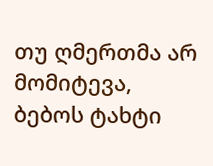თუ ღმერთმა არ მომიტევა,
ბებოს ტახტი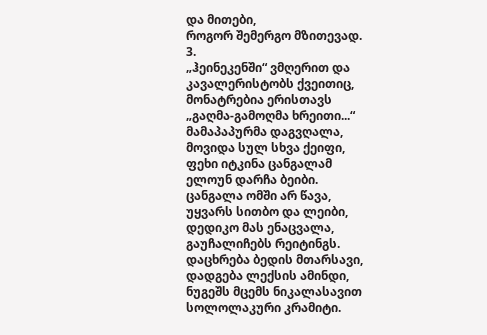და მითები,
როგორ შემერგო მზითევად.
3.
„ჰეინეკენში“ ვმღერით და
კავალერისტობს ქვეითიც,
მონატრებია ერისთავს
„გაღმა-გამოღმა ხრეითი...“
მამაპაპურმა დაგვღალა,
მოვიდა სულ სხვა ქეიფი,
ფეხი იტკინა ცანგალამ
ელოუნ დარჩა ბეიბი.
ცანგალა ომში არ წავა,
უყვარს სითბო და ლეიბი,
დედიკო მას ენაცვალა,
გაუჩალიჩებს რეიტინგს.
დაცხრება ბედის მთარსავი,
დადგება ლექსის ამინდი,
ნუგეშს მცემს ნიკალასავით
სოლოლაკური კრამიტი.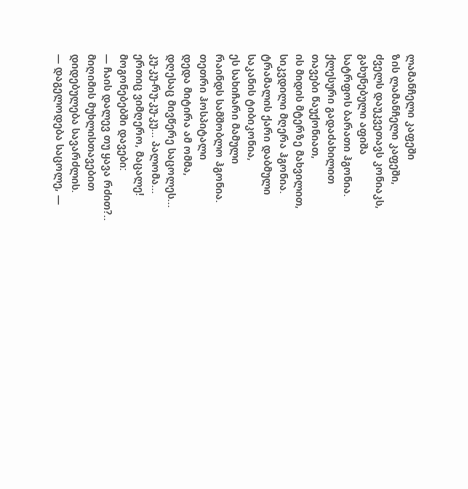ლამანჩელი კაფეში
ზის ლამანჩელი კაფეში,
ძველს დაუკვეთავს კონიაკს,
გახუნებული აფიშა
სატრფოს ბარათი ჰგონია.
ქლესური გადაძახილით
თავები წაუქონიათ,
ის მიდის მტერზე მახვილით,
სიკვდილი მღერა ჰგონია.
ტრამალის ქარი დაბმული
საკანის ტიბიკონია,
ეს სახიჩარი მამული
რაინდს სამშობლო ჰგონია.
თეთრი ჰოსპიტალი
დედა მიტირა ამ ომმა,
დღესაც მივწერე საცოლეს...
კუ-კუ-რუ-კუ-კუ... პალომა...
ერთიც ვიმღერო, მაცალე!
მოგონებებში დავები:
— ჩაის დალევ თუ ყავა რძით?..
მიღიმის მუხლისთავებით
დიდებულება სავარძლის.
— დაგელოდება საცოლე, —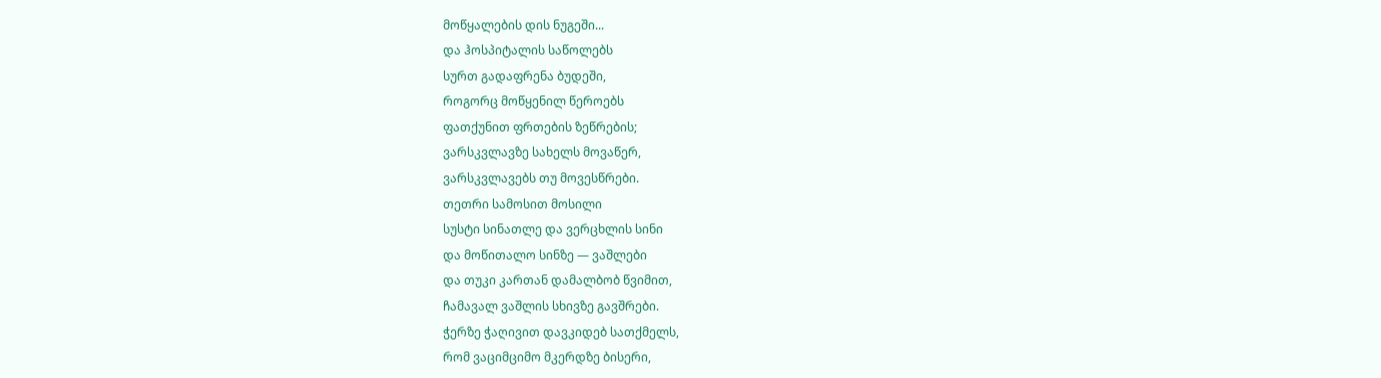მოწყალების დის ნუგეში...
და ჰოსპიტალის საწოლებს
სურთ გადაფრენა ბუდეში,
როგორც მოწყენილ წეროებს
ფათქუნით ფრთების ზეწრების;
ვარსკვლავზე სახელს მოვაწერ,
ვარსკვლავებს თუ მოვესწრები.
თეთრი სამოსით მოსილი
სუსტი სინათლე და ვერცხლის სინი
და მოწითალო სინზე — ვაშლები
და თუკი კართან დამალბობ წვიმით,
ჩამავალ ვაშლის სხივზე გავშრები.
ჭერზე ჭაღივით დავკიდებ სათქმელს,
რომ ვაციმციმო მკერდზე ბისერი,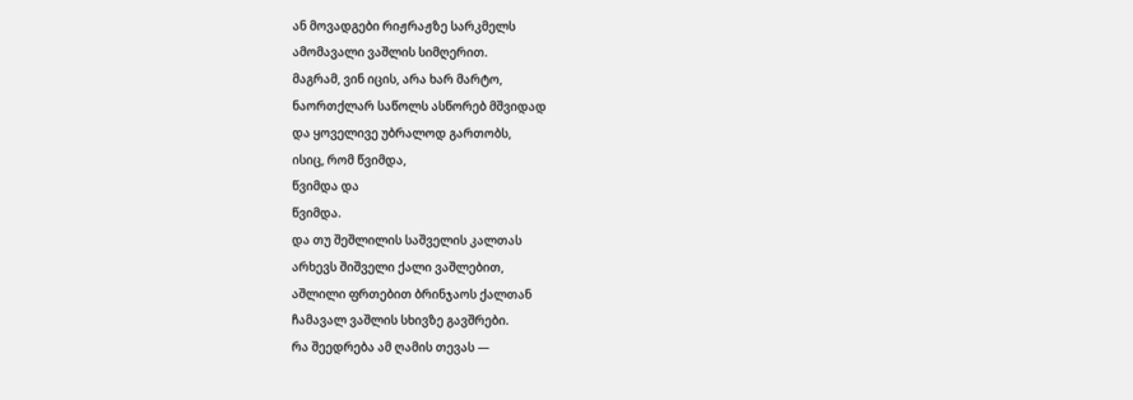ან მოვადგები რიჟრაჟზე სარკმელს
ამომავალი ვაშლის სიმღერით.
მაგრამ, ვინ იცის, არა ხარ მარტო,
ნაორთქლარ საწოლს ასწორებ მშვიდად
და ყოველივე უბრალოდ გართობს,
ისიც, რომ წვიმდა,
წვიმდა და
წვიმდა.
და თუ შეშლილის საშველის კალთას
არხევს შიშველი ქალი ვაშლებით,
აშლილი ფრთებით ბრინჯაოს ქალთან
ჩამავალ ვაშლის სხივზე გავშრები.
რა შეედრება ამ ღამის თევას —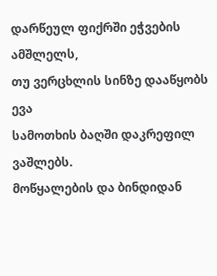დარწეულ ფიქრში ეჭვების ამშლელს,
თუ ვერცხლის სინზე დააწყობს ევა
სამოთხის ბაღში დაკრეფილ ვაშლებს.
მოწყალების და ბინდიდან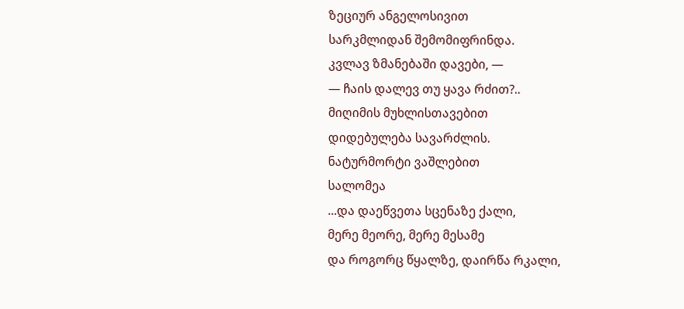ზეციურ ანგელოსივით
სარკმლიდან შემომიფრინდა.
კვლავ ზმანებაში დავები, —
— ჩაის დალევ თუ ყავა რძით?..
მიღიმის მუხლისთავებით
დიდებულება სავარძლის.
ნატურმორტი ვაშლებით
სალომეა
...და დაეწვეთა სცენაზე ქალი,
მერე მეორე, მერე მესამე
და როგორც წყალზე, დაირწა რკალი,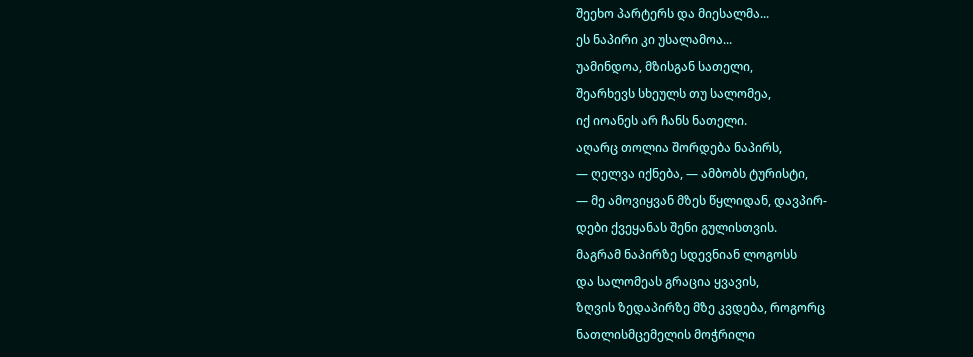შეეხო პარტერს და მიესალმა...
ეს ნაპირი კი უსალამოა...
უამინდოა, მზისგან სათელი,
შეარხევს სხეულს თუ სალომეა,
იქ იოანეს არ ჩანს ნათელი.
აღარც თოლია შორდება ნაპირს,
— ღელვა იქნება, — ამბობს ტურისტი,
— მე ამოვიყვან მზეს წყლიდან, დავპირ-
დები ქვეყანას შენი გულისთვის.
მაგრამ ნაპირზე სდევნიან ლოგოსს
და სალომეას გრაცია ყვავის,
ზღვის ზედაპირზე მზე კვდება, როგორც
ნათლისმცემელის მოჭრილი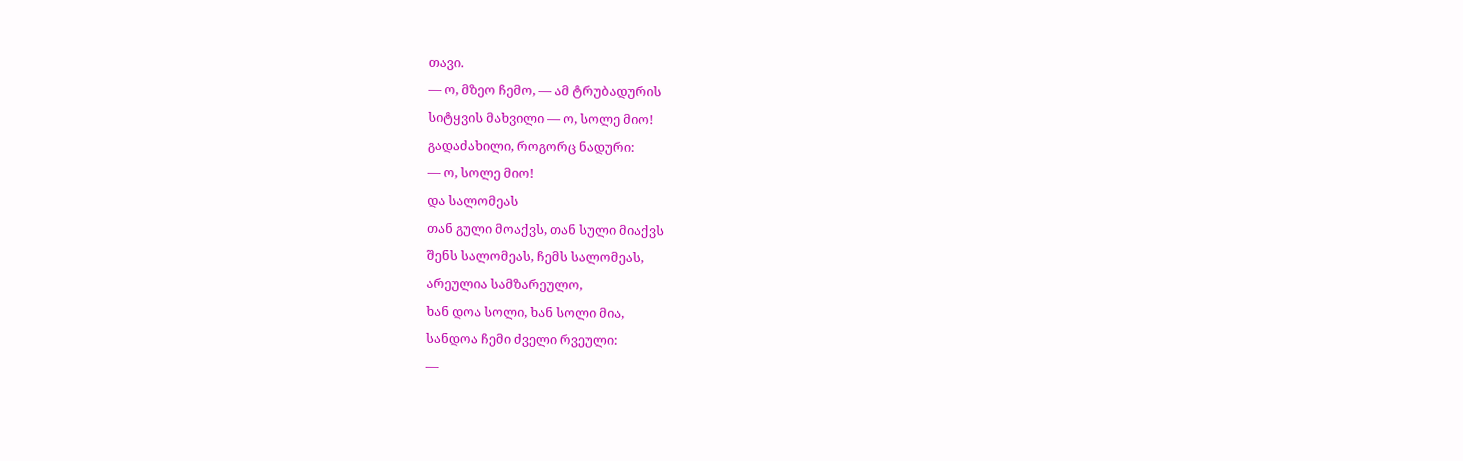თავი.
— ო, მზეო ჩემო, — ამ ტრუბადურის
სიტყვის მახვილი — ო, სოლე მიო!
გადაძახილი, როგორც ნადური:
— ო, სოლე მიო!
და სალომეას
თან გული მოაქვს, თან სული მიაქვს
შენს სალომეას, ჩემს სალომეას,
არეულია სამზარეულო,
ხან დოა სოლი, ხან სოლი მია,
სანდოა ჩემი ძველი რვეული:
—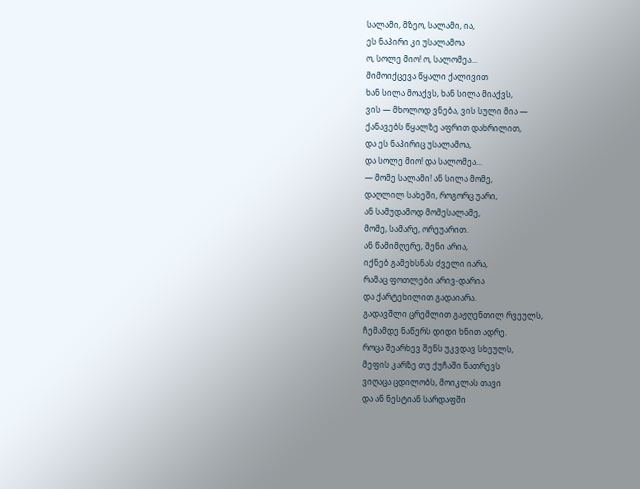სალამი, მზეო, სალამი, ია,
ეს ნაპირი კი უსალამოა
ო, სოლე მიო! ო, სალომეა...
მიმოიქცევა წყალი ქალივით
ხან სილა მოაქვს, ხან სილა მიაქვს,
ვის — მხოლოდ ვნება, ვის სული მია —
ქანავებს წყალზე აფრით დახრილით,
და ეს ნაპირიც უსალამოა,
და სოლე მიო! და სალომეა...
— მომე სალამი! ან სილა მომე,
დაღლილ სახეში, როგორც უარი,
ან სამუდამოდ მომესალამე,
მომე, სამარე, ორეუარით.
ან წამიმღერე, შენი არია,
იქნებ გამეხსნას ძველი იარა,
რამაც ფოთლები არივ-დარია
და ქარტეხილით გადაიარა.
გადავშლი ცრემლით გაჟღენთილ რვეულს,
ჩემამდე ნაწერს დიდი ხნით ადრე.
როცა შეარხევ შენს უკვდავ სხეულს,
მეფის კარზე თუ ქუჩაში ნათრევს
ვიღაცა ცდილობს, მოიკლას თავი
და ან ნესტიან სარდაფში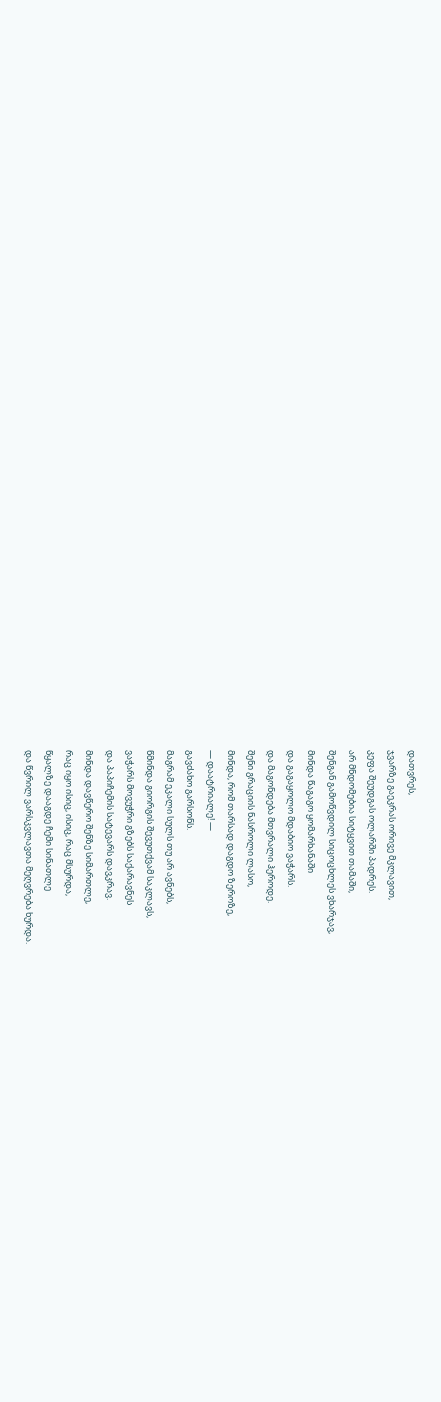დათვრეს,
ჯვარზე გაეკრას ორივე მკლავით,
კეფა შეუდგას ოლარში პადრეს.
არ მნდომებია სიტყვით თამაში,
შენგან გამოწვდილ სიცოცხლეს ვხარჯავ,
მინდა წაგაგო ყომარხანაში
და გაგაყოლო მდაბიო ვაჭარს.
და მაგონდება მთვრალი ჰეროდე.
შენი გრაციის ნასროლი ლასო,
მინდა, რომ თარსად დაგდო ზეროზე,
— დაატრიალე! —
გავძახო გარსონს.
მაგრამ ეკალი სულს თუ არ ავნებს,
წმინდა გიორგის შევუთქვამ საკლავს,
ვაჭარს მოვუჭრი გზებს საქარავნეს
და პაპიჩემის სატევარს დავკრავ.
მინდა დავწერო შენზე სიმართლე,
რაც იყო ისიც, ისიც, რაც მსურდა,
წყალზე დააგდე ჩემი სინათლე
და წვრილ ვარსკვლავთა მეღვრება ხურდა.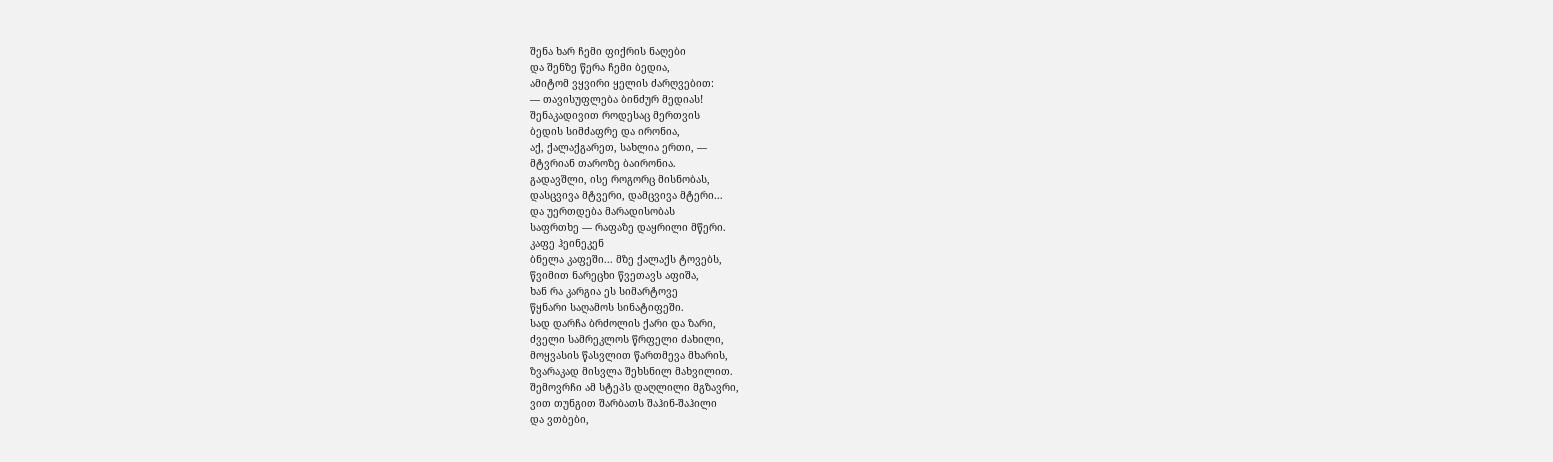შენა ხარ ჩემი ფიქრის ნაღები
და შენზე წერა ჩემი ბედია,
ამიტომ ვყვირი ყელის ძარღვებით:
— თავისუფლება ბინძურ მედიას!
შენაკადივით როდესაც მერთვის
ბედის სიმძაფრე და ირონია,
აქ, ქალაქგარეთ, სახლია ერთი, —
მტვრიან თაროზე ბაირონია.
გადავშლი, ისე როგორც მისნობას,
დასცვივა მტვერი, დამცვივა მტერი...
და უერთდება მარადისობას
საფრთხე — რაფაზე დაყრილი მწერი.
კაფე ჰეინეკენ
ბნელა კაფეში... მზე ქალაქს ტოვებს,
წვიმით ნარეცხი წვეთავს აფიშა,
ხან რა კარგია ეს სიმარტოვე
წყნარი საღამოს სინატიფეში.
სად დარჩა ბრძოლის ქარი და ზარი,
ძველი სამრეკლოს წრფელი ძახილი,
მოყვასის წასვლით წართმევა მხარის,
ზვარაკად მისვლა შეხსნილ მახვილით.
შემოვრჩი ამ სტეპს დაღლილი მგზავრი,
ვით თუნგით შარბათს შაჰინ-შაჰილი
და ვთბები,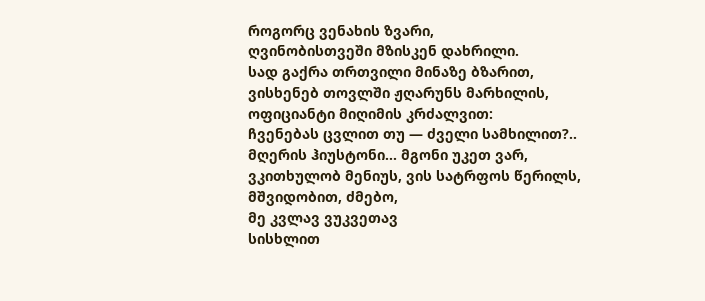როგორც ვენახის ზვარი,
ღვინობისთვეში მზისკენ დახრილი.
სად გაქრა თრთვილი მინაზე ბზარით,
ვისხენებ თოვლში ჟღარუნს მარხილის,
ოფიციანტი მიღიმის კრძალვით:
ჩვენებას ცვლით თუ — ძველი სამხილით?..
მღერის ჰიუსტონი... მგონი უკეთ ვარ,
ვკითხულობ მენიუს, ვის სატრფოს წერილს,
მშვიდობით, ძმებო,
მე კვლავ ვუკვეთავ
სისხლით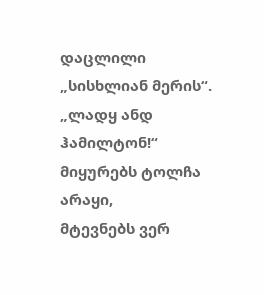დაცლილი „სისხლიან მერის“.
„ლადყ ანდ ჰამილტონ!“
მიყურებს ტოლჩა არაყი,
მტევნებს ვერ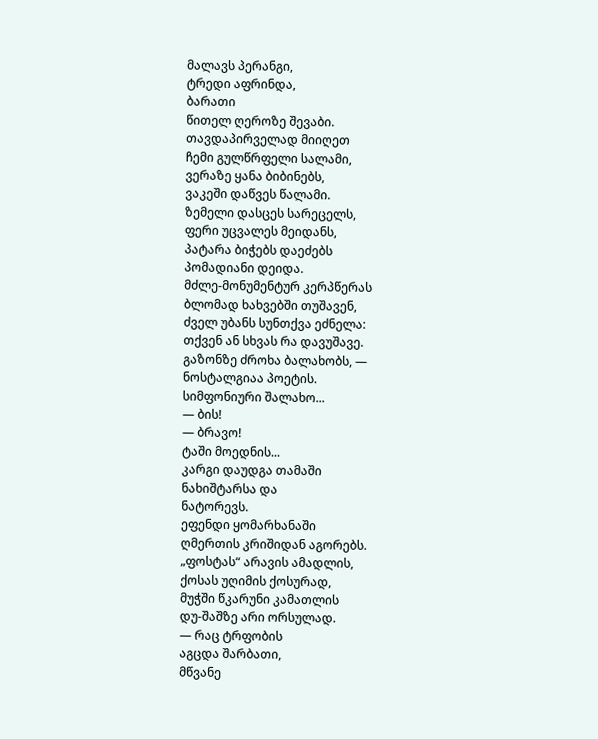მალავს პერანგი,
ტრედი აფრინდა,
ბარათი
წითელ ღეროზე შევაბი.
თავდაპირველად მიიღეთ
ჩემი გულწრფელი სალამი,
ვერაზე ყანა ბიბინებს,
ვაკეში დაწვეს წალამი.
ზემელი დასცეს სარეცელს,
ფერი უცვალეს მეიდანს,
პატარა ბიჭებს დაეძებს
პომადიანი დეიდა.
მძლე-მონუმენტურ კერპწერას
ბლომად ხახვებში თუშავენ,
ძველ უბანს სუნთქვა ეძნელა:
თქვენ ან სხვას რა დავუშავე.
გაზონზე ძროხა ბალახობს, —
ნოსტალგიაა პოეტის.
სიმფონიური შალახო...
— ბის!
— ბრავო!
ტაში მოედნის...
კარგი დაუდგა თამაში
ნახიშტარსა და
ნატორევს.
ეფენდი ყომარხანაში
ღმერთის კრიშიდან აგორებს.
„ფოსტას“ არავის ამადლის,
ქოსას უღიმის ქოსურად,
მუჭში წკარუნი კამათლის
დუ-შაშზე არი ორსულად.
— რაც ტრფობის
აგცდა შარბათი,
მწვანე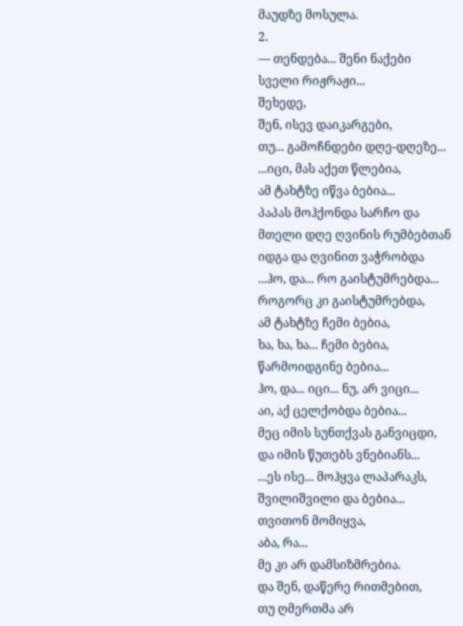მაუდზე მოსულა.
2.
— თენდება... შენი ნაქები
სველი რიჟრაჟი...
შეხედე,
შენ, ისევ დაიკარგები,
თუ... გამოჩნდები დღე-დღეზე...
...იცი, მას აქეთ წლებია,
ამ ტახტზე იწვა ბებია...
პაპას მოჰქონდა სარჩო და
მთელი დღე ღვინის რუმბებთან
იდგა და ღვინით ვაჭრობდა
...ჰო, და... რო გაისტუმრებდა...
როგორც კი გაისტუმრებდა,
ამ ტახტზე ჩემი ბებია,
ხა, ხა, ხა... ჩემი ბებია,
წარმოიდგინე ბებია...
ჰო, და... იცი... ნუ, არ ვიცი...
აი, აქ ცელქობდა ბებია...
მეც იმის სუნთქვას განვიცდი,
და იმის წუთებს ვნებიანს...
...ეს ისე... მოჰყვა ლაპარაკს,
შვილიშვილი და ბებია...
თვითონ მომიყვა,
აბა, რა...
მე კი არ დამსიზმრებია.
და შენ, დაწერე რითმებით,
თუ ღმერთმა არ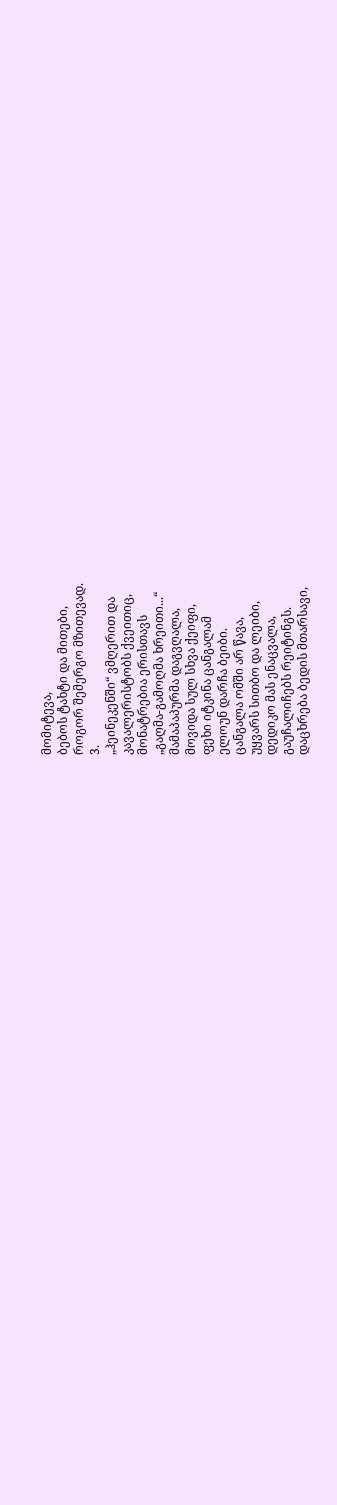მომიტევა,
ბებოს ტახტი და მითები,
როგორ შემერგო მზითევად.
3.
„ჰეინეკენში“ ვმღერით და
კავალერისტობს ქვეითიც,
მონატრებია ერისთავს
„გაღმა-გამოღმა ხრეითი...“
მამაპაპურმა დაგვღალა,
მოვიდა სულ სხვა ქეიფი,
ფეხი იტკინა ცანგალამ
ელოუნ დარჩა ბეიბი.
ცანგალა ომში არ წავა,
უყვარს სითბო და ლეიბი,
დედიკო მას ენაცვალა,
გაუჩალიჩებს რეიტინგს.
დაცხრება ბედის მთარსავი,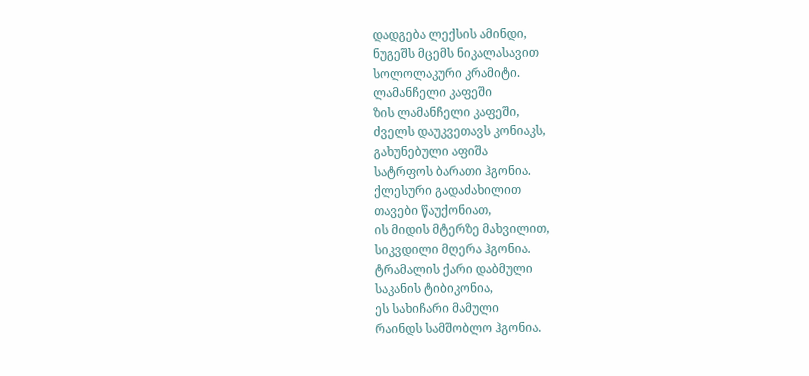დადგება ლექსის ამინდი,
ნუგეშს მცემს ნიკალასავით
სოლოლაკური კრამიტი.
ლამანჩელი კაფეში
ზის ლამანჩელი კაფეში,
ძველს დაუკვეთავს კონიაკს,
გახუნებული აფიშა
სატრფოს ბარათი ჰგონია.
ქლესური გადაძახილით
თავები წაუქონიათ,
ის მიდის მტერზე მახვილით,
სიკვდილი მღერა ჰგონია.
ტრამალის ქარი დაბმული
საკანის ტიბიკონია,
ეს სახიჩარი მამული
რაინდს სამშობლო ჰგონია.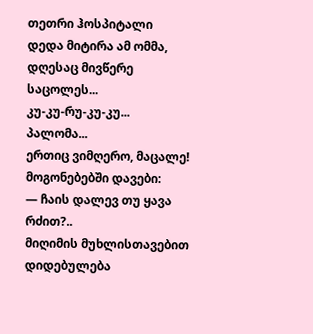თეთრი ჰოსპიტალი
დედა მიტირა ამ ომმა,
დღესაც მივწერე საცოლეს...
კუ-კუ-რუ-კუ-კუ... პალომა...
ერთიც ვიმღერო, მაცალე!
მოგონებებში დავები:
— ჩაის დალევ თუ ყავა რძით?..
მიღიმის მუხლისთავებით
დიდებულება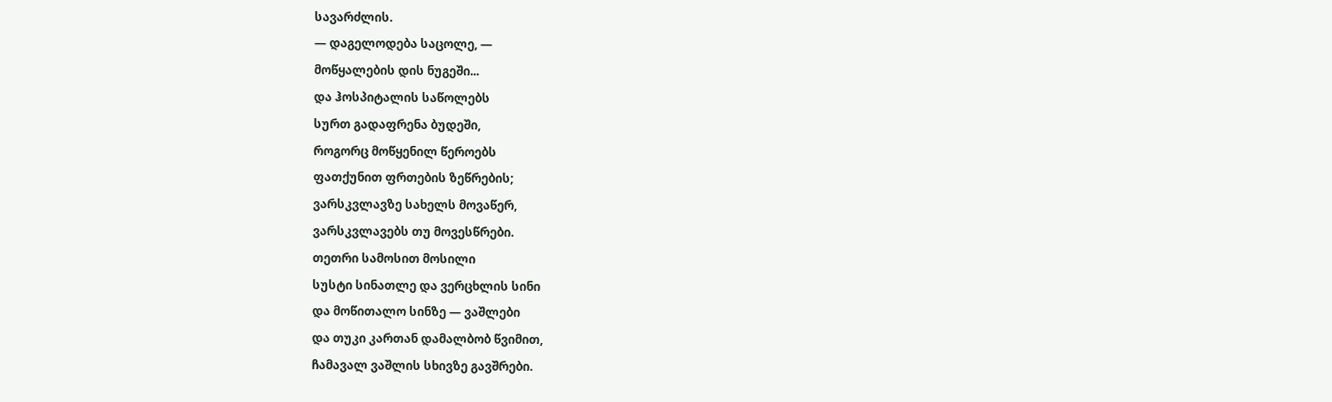სავარძლის.
— დაგელოდება საცოლე, —
მოწყალების დის ნუგეში...
და ჰოსპიტალის საწოლებს
სურთ გადაფრენა ბუდეში,
როგორც მოწყენილ წეროებს
ფათქუნით ფრთების ზეწრების;
ვარსკვლავზე სახელს მოვაწერ,
ვარსკვლავებს თუ მოვესწრები.
თეთრი სამოსით მოსილი
სუსტი სინათლე და ვერცხლის სინი
და მოწითალო სინზე — ვაშლები
და თუკი კართან დამალბობ წვიმით,
ჩამავალ ვაშლის სხივზე გავშრები.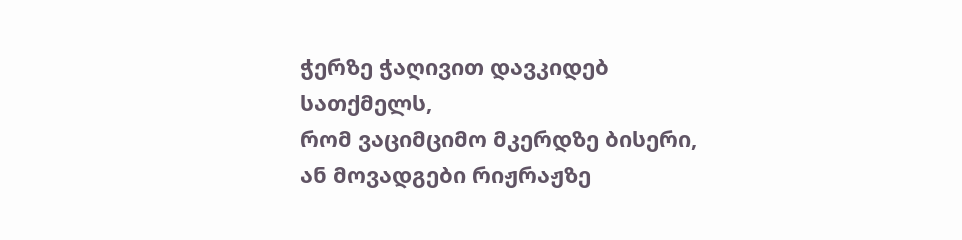ჭერზე ჭაღივით დავკიდებ სათქმელს,
რომ ვაციმციმო მკერდზე ბისერი,
ან მოვადგები რიჟრაჟზე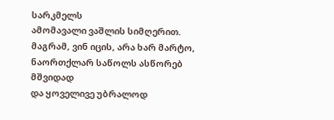სარკმელს
ამომავალი ვაშლის სიმღერით.
მაგრამ, ვინ იცის, არა ხარ მარტო,
ნაორთქლარ საწოლს ასწორებ მშვიდად
და ყოველივე უბრალოდ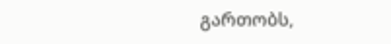გართობს,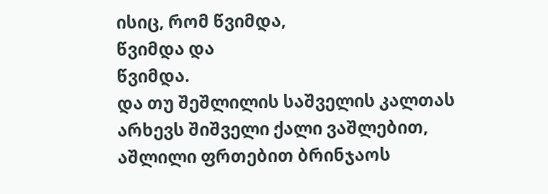ისიც, რომ წვიმდა,
წვიმდა და
წვიმდა.
და თუ შეშლილის საშველის კალთას
არხევს შიშველი ქალი ვაშლებით,
აშლილი ფრთებით ბრინჯაოს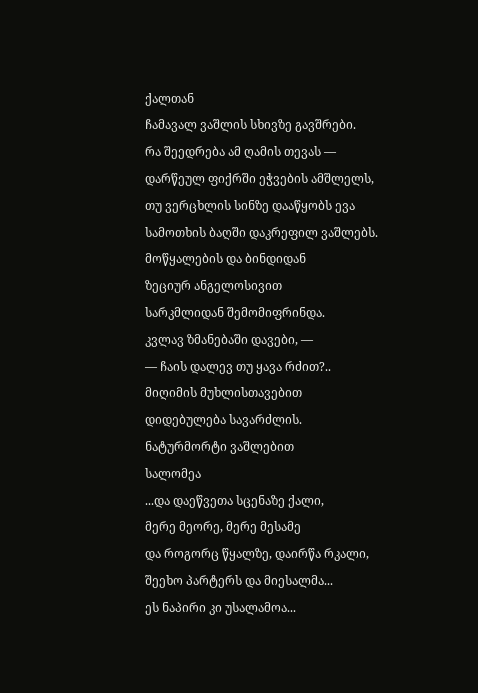ქალთან
ჩამავალ ვაშლის სხივზე გავშრები.
რა შეედრება ამ ღამის თევას —
დარწეულ ფიქრში ეჭვების ამშლელს,
თუ ვერცხლის სინზე დააწყობს ევა
სამოთხის ბაღში დაკრეფილ ვაშლებს.
მოწყალების და ბინდიდან
ზეციურ ანგელოსივით
სარკმლიდან შემომიფრინდა.
კვლავ ზმანებაში დავები, —
— ჩაის დალევ თუ ყავა რძით?..
მიღიმის მუხლისთავებით
დიდებულება სავარძლის.
ნატურმორტი ვაშლებით
სალომეა
...და დაეწვეთა სცენაზე ქალი,
მერე მეორე, მერე მესამე
და როგორც წყალზე, დაირწა რკალი,
შეეხო პარტერს და მიესალმა...
ეს ნაპირი კი უსალამოა...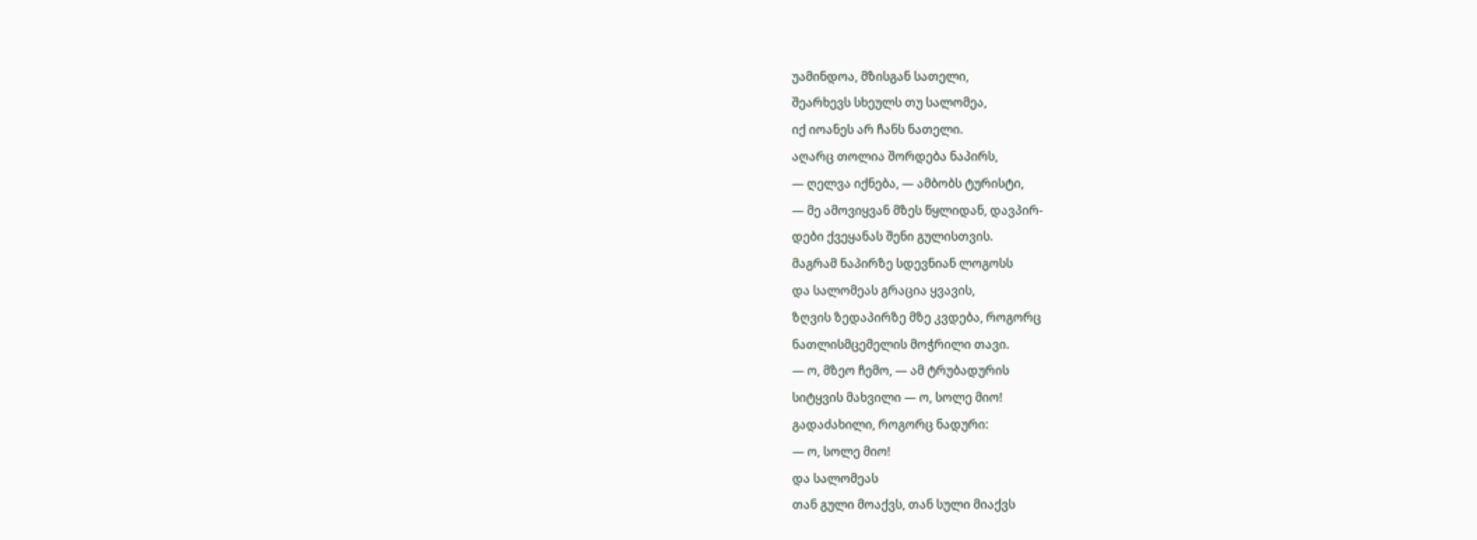უამინდოა, მზისგან სათელი,
შეარხევს სხეულს თუ სალომეა,
იქ იოანეს არ ჩანს ნათელი.
აღარც თოლია შორდება ნაპირს,
— ღელვა იქნება, — ამბობს ტურისტი,
— მე ამოვიყვან მზეს წყლიდან, დავპირ-
დები ქვეყანას შენი გულისთვის.
მაგრამ ნაპირზე სდევნიან ლოგოსს
და სალომეას გრაცია ყვავის,
ზღვის ზედაპირზე მზე კვდება, როგორც
ნათლისმცემელის მოჭრილი თავი.
— ო, მზეო ჩემო, — ამ ტრუბადურის
სიტყვის მახვილი — ო, სოლე მიო!
გადაძახილი, როგორც ნადური:
— ო, სოლე მიო!
და სალომეას
თან გული მოაქვს, თან სული მიაქვს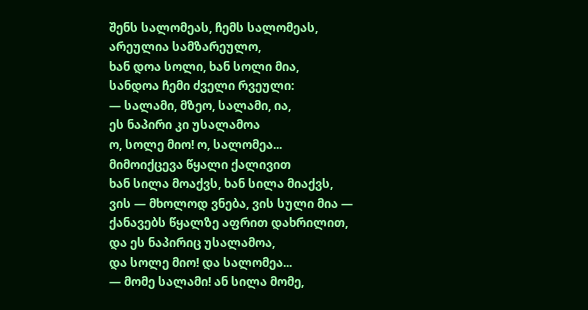შენს სალომეას, ჩემს სალომეას,
არეულია სამზარეულო,
ხან დოა სოლი, ხან სოლი მია,
სანდოა ჩემი ძველი რვეული:
— სალამი, მზეო, სალამი, ია,
ეს ნაპირი კი უსალამოა
ო, სოლე მიო! ო, სალომეა...
მიმოიქცევა წყალი ქალივით
ხან სილა მოაქვს, ხან სილა მიაქვს,
ვის — მხოლოდ ვნება, ვის სული მია —
ქანავებს წყალზე აფრით დახრილით,
და ეს ნაპირიც უსალამოა,
და სოლე მიო! და სალომეა...
— მომე სალამი! ან სილა მომე,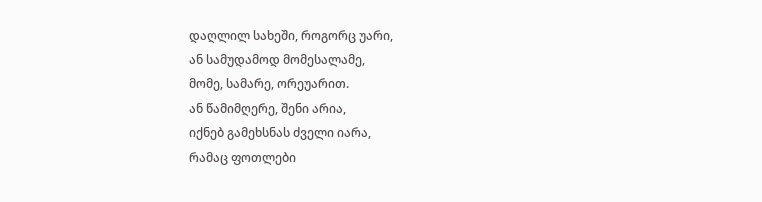დაღლილ სახეში, როგორც უარი,
ან სამუდამოდ მომესალამე,
მომე, სამარე, ორეუარით.
ან წამიმღერე, შენი არია,
იქნებ გამეხსნას ძველი იარა,
რამაც ფოთლები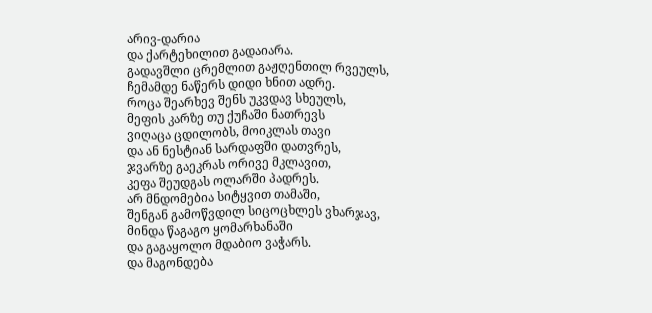არივ-დარია
და ქარტეხილით გადაიარა.
გადავშლი ცრემლით გაჟღენთილ რვეულს,
ჩემამდე ნაწერს დიდი ხნით ადრე.
როცა შეარხევ შენს უკვდავ სხეულს,
მეფის კარზე თუ ქუჩაში ნათრევს
ვიღაცა ცდილობს, მოიკლას თავი
და ან ნესტიან სარდაფში დათვრეს,
ჯვარზე გაეკრას ორივე მკლავით,
კეფა შეუდგას ოლარში პადრეს.
არ მნდომებია სიტყვით თამაში,
შენგან გამოწვდილ სიცოცხლეს ვხარჯავ,
მინდა წაგაგო ყომარხანაში
და გაგაყოლო მდაბიო ვაჭარს.
და მაგონდება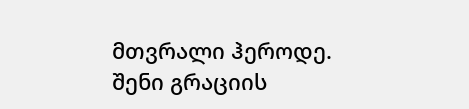მთვრალი ჰეროდე.
შენი გრაციის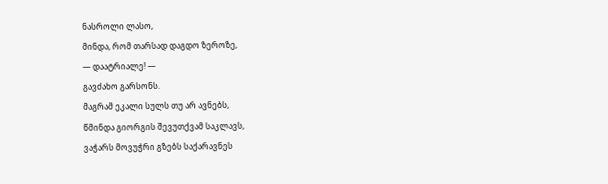ნასროლი ლასო,
მინდა, რომ თარსად დაგდო ზეროზე,
— დაატრიალე! —
გავძახო გარსონს.
მაგრამ ეკალი სულს თუ არ ავნებს,
წმინდა გიორგის შევუთქვამ საკლავს,
ვაჭარს მოვუჭრი გზებს საქარავნეს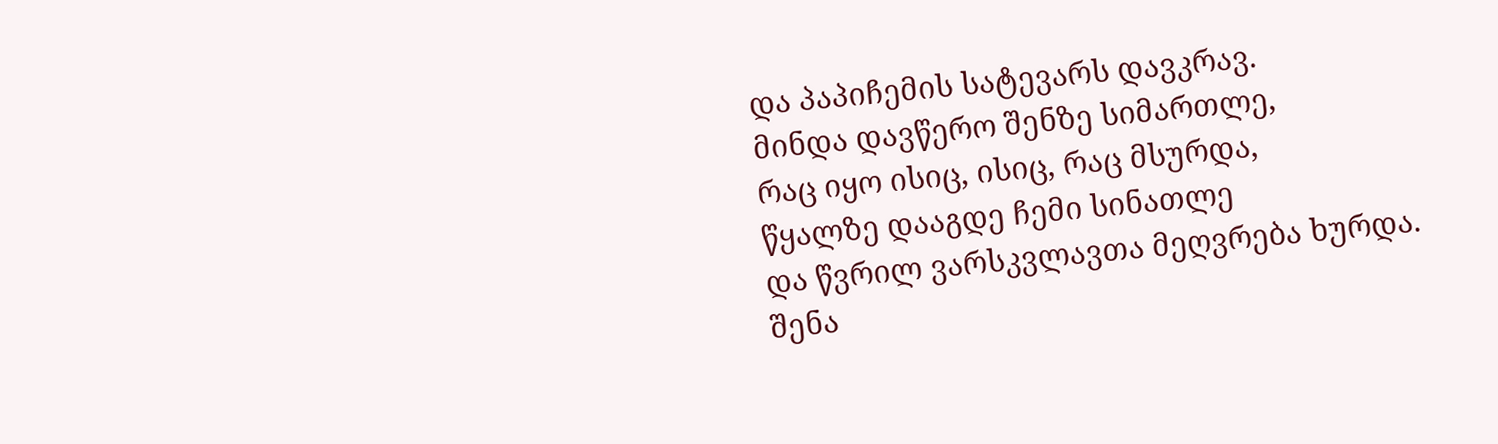და პაპიჩემის სატევარს დავკრავ.
მინდა დავწერო შენზე სიმართლე,
რაც იყო ისიც, ისიც, რაც მსურდა,
წყალზე დააგდე ჩემი სინათლე
და წვრილ ვარსკვლავთა მეღვრება ხურდა.
შენა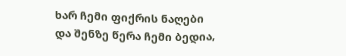ხარ ჩემი ფიქრის ნაღები
და შენზე წერა ჩემი ბედია,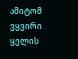ამიტომ ვყვირი ყელის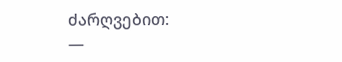ძარღვებით:
—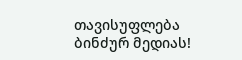თავისუფლება ბინძურ მედიას!